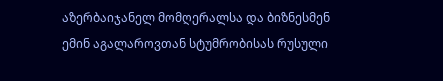აზერბაიჯანელ მომღერალსა და ბიზნესმენ ემინ აგალაროვთან სტუმრობისას რუსული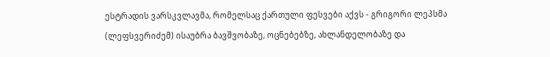ესტრადის ვარსკვლავმა, რომელსაც ქართული ფესვები აქვს - გრიგორი ლეპსმა (ლეფსვერიძემ) ისაუბრა ბავშვობაზე, ოცნებებზე, ახლანდელობაზე და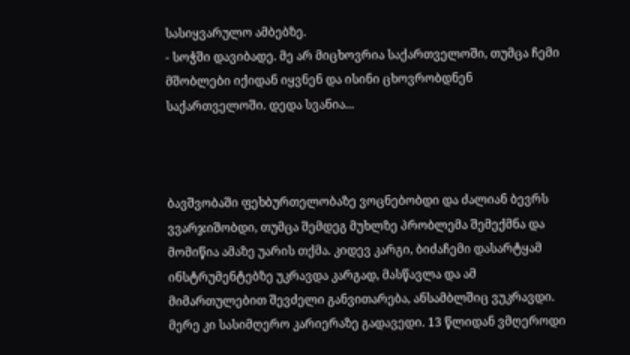სასიყვარულო ამბებზე.
- სოჭში დავიბადე. მე არ მიცხოვრია საქართველოში, თუმცა ჩემი მშობლები იქიდან იყვნენ და ისინი ცხოვრობდნენ საქართველოში. დედა სვანია...



ბავშვობაში ფეხბურთელობაზე ვოცნებობდი და ძალიან ბევრს ვვარჯიშობდი, თუმცა შემდეგ მუხლზე პრობლემა შემექმნა და მომიწია ამაზე უარის თქმა. კიდევ კარგი, ბიძაჩემი დასარტყამ ინსტრუმენტებზე უკრავდა კარგად, მასწავლა და ამ მიმართულებით შევძელი განვითარება, ანსამბლშიც ვუკრავდი. მერე კი სასიმღერო კარიერაზე გადავედი. 13 წლიდან ვმღეროდი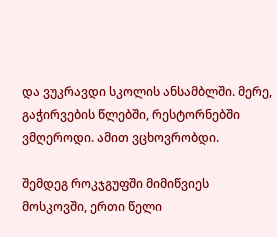და ვუკრავდი სკოლის ანსამბლში. მერე, გაჭირვების წლებში, რესტორნებში ვმღეროდი. ამით ვცხოვრობდი.

შემდეგ როკჯგუფში მიმიწვიეს მოსკოვში, ერთი წელი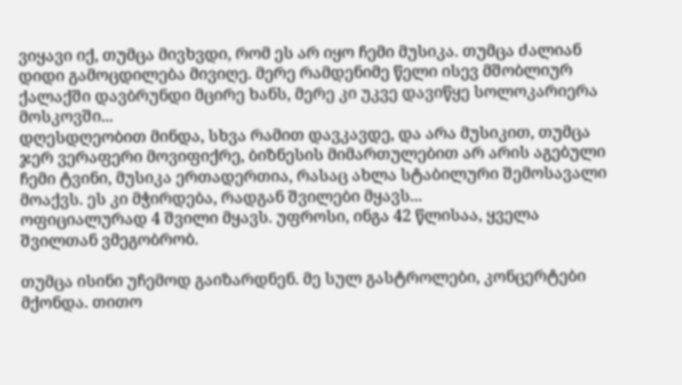ვიყავი იქ, თუმცა მივხვდი, რომ ეს არ იყო ჩემი მუსიკა. თუმცა ძალიან დიდი გამოცდილება მივიღე. მერე რამდენიმე წელი ისევ მშობლიურ ქალაქში დავბრუნდი მცირე ხანს, მერე კი უკვე დავიწყე სოლოკარიერა მოსკოვში...
დღესდღეობით მინდა, სხვა რამით დავკავდე, და არა მუსიკით, თუმცა ჯერ ვერაფერი მოვიფიქრე, ბიზნესის მიმართულებით არ არის აგებული ჩემი ტვინი, მუსიკა ერთადერთია, რასაც ახლა სტაბილური შემოსავალი მოაქვს. ეს კი მჭირდება, რადგან შვილები მყავს...
ოფიციალურად 4 შვილი მყავს. უფროსი, ინგა 42 წლისაა, ყველა შვილთან ვმეგობრობ.

თუმცა ისინი უჩემოდ გაიზარდნენ. მე სულ გასტროლები, კონცერტები მქონდა. თითო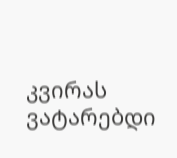კვირას ვატარებდი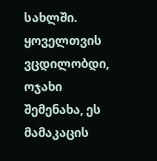სახლში. ყოველთვის ვცდილობდი, ოჯახი შემენახა, ეს მამაკაცის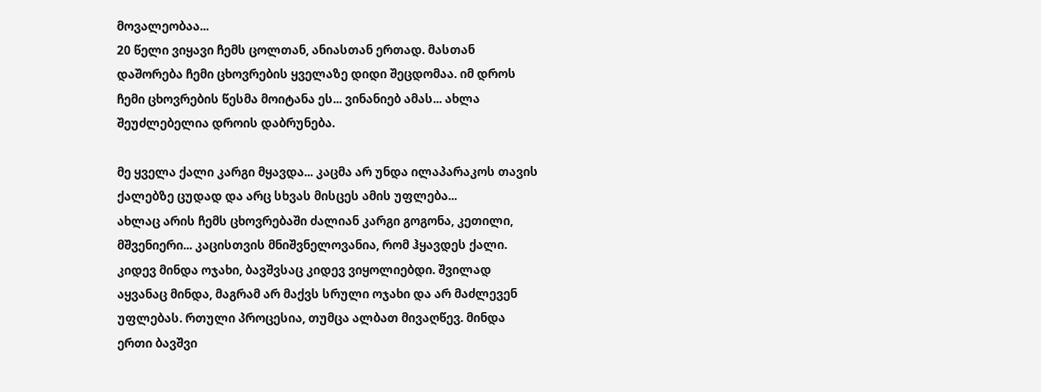მოვალეობაა...
20 წელი ვიყავი ჩემს ცოლთან, ანიასთან ერთად. მასთან დაშორება ჩემი ცხოვრების ყველაზე დიდი შეცდომაა. იმ დროს ჩემი ცხოვრების წესმა მოიტანა ეს... ვინანიებ ამას... ახლა შეუძლებელია დროის დაბრუნება.

მე ყველა ქალი კარგი მყავდა... კაცმა არ უნდა ილაპარაკოს თავის ქალებზე ცუდად და არც სხვას მისცეს ამის უფლება...
ახლაც არის ჩემს ცხოვრებაში ძალიან კარგი გოგონა, კეთილი, მშვენიერი... კაცისთვის მნიშვნელოვანია, რომ ჰყავდეს ქალი. კიდევ მინდა ოჯახი, ბავშვსაც კიდევ ვიყოლიებდი. შვილად აყვანაც მინდა, მაგრამ არ მაქვს სრული ოჯახი და არ მაძლევენ უფლებას. რთული პროცესია, თუმცა ალბათ მივაღწევ. მინდა ერთი ბავშვი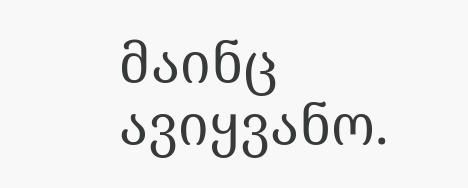მაინც ავიყვანო.